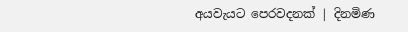අයවැයට පෙරවදනක් | දිනමිණ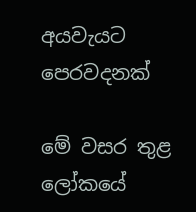අයවැයට පෙරවදනක්

මේ වසර තුළ ලෝකයේ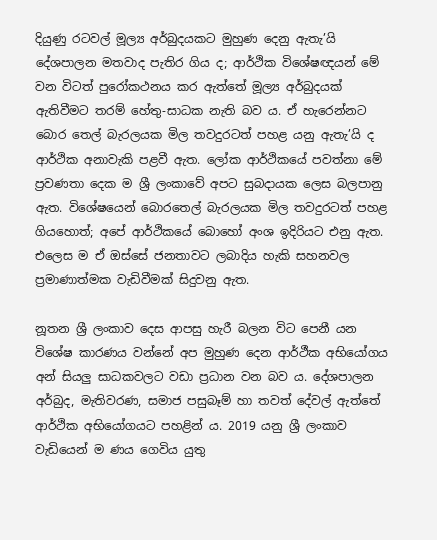දියුණු රටවල් මූල්‍ය අර්බුදයකට මුහුණ දෙනු ඇතැ’යි දේශපාලන මතවාද පැතිර ගිය ද; ආර්ථික විශේෂඥයන් මේ වන විටත් පුරෝකථනය කර ඇත්තේ මූල්‍ය අර්බුදයක් ඇතිවීමට තරම් හේතු-සාධක නැති බව ය. ඒ හැරෙන්නට බොර තෙල් බැරලයක මිල තවදුරටත් පහළ යනු ඇතැ’යි ද ආර්ථික අනාවැකි පළවී ඇත. ලෝක ආර්ථිකයේ පවත්නා මේ ප්‍රවණතා දෙක ම ශ්‍රී ලංකාවේ අපට සුබදායක ලෙස බලපානු ඇත. විශේෂයෙන් බොරතෙල් බැරලයක මිල තවදුරටත් පහළ ගියහොත්; අපේ ආර්ථිකයේ බොහෝ අංශ ඉදිරියට එනු ඇත. එලෙස ම ඒ ඔස්සේ ජනතාවට ලබාදිය හැකි සහනවල ප්‍රමාණාත්මක වැඩිවීමක් සිදුවනු ඇත.

නූතන ශ්‍රී ලංකා‍ව දෙස ආපසු හැරී බලන විට පෙනී යන විශේෂ කාරණය වන්නේ අප මුහුණ දෙන ආර්ථීක අභියෝගය අන් සියලු සාධකවලට වඩා ප්‍රධාන වන බව ය. දේශපාලන අර්බුද, මැතිවරණ, සමාජ පසුබෑම් හා තවත් දේවල් ඇත්තේ ආර්ථික අභියෝගයට පහළින් ය. 2019 යනු ශ්‍රී ලංකාව වැඩියෙන් ම ණය ගෙවිය යුතු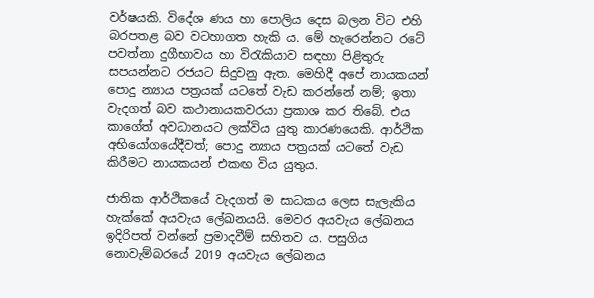වර්ෂයකි. විදේශ ණය හා පොලිය දෙස බලන විට ‍එහි බරපතළ බව වටහාගත හැකි ය. මේ හැරෙන්නට රටේ පවත්නා දුගීභාවය හා විරැකියාව සඳහා පිළිතුරු සපයන්නට රජයට සිදුවනු ඇත. මෙහිදී අපේ නායකයන් පොදු න්‍යාය පත්‍රයක් යටතේ වැඩ කරන්නේ නම්‍; ඉතා වැදගත් බව කථානායකවරයා ප්‍රකාශ කර තිබේ. එය කාගේත් අවධානයට ලක්විය යුතු කාරණයෙකි. ආර්ථික අභියෝගයේදීවත්; පොදු න්‍යාය පත්‍රයක් යටතේ වැඩ කිරීමට නායකයන් එකඟ විය යුතුය.

ජාතික ආර්ථිකයේ වැදගත් ම සාධකය ලෙස සැලැකිය හැක්කේ අයවැය ලේඛනයයි. මෙවර අයවැය ලේඛනය ඉදිරිපත් වන්නේ ප්‍රමාදවීම් සහිතව ය. පසුගිය නොවැම්බරයේ 2019 අයවැය ලේඛනය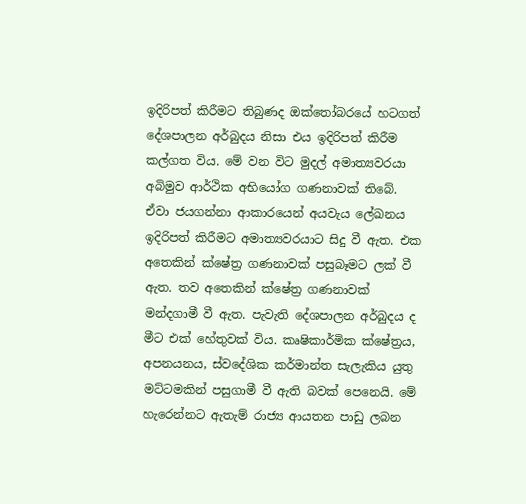ඉදිරිපත් කිරීමට තිබුණද ඔක්තෝබරයේ හටගත් දේශපාලන අර්බුදය නිසා එය ඉදිරිපත් කිරීම කල්ගත විය. මේ වන විට මුදල් අමාත්‍යවරයා අබිමුව ආර්ථික අභියෝග ගණනාවක් තිබේ. ඒවා ජයගන්නා ආකාරයෙන් අයවැය ලේඛනය ඉදිරිපත් කිරීමට අමාත්‍යවරයාට සිදු වී ඇත. එක අතෙකින් ක්ෂේත්‍ර ගණනාවක් පසුබෑමට ලක් වී ඇත. තව අතෙකින් ක්ෂේත්‍ර ගණනාවක් මන්දගාමී වී ඇත. පැවැති දේශපාලන අර්බුදය ද මීට එක් හේතුවක් විය. කෘෂිකාර්මික ක්ෂේත්‍රය, අපනයනය, ස්වදේශික කර්මාන්ත සැලැකිය යුතු මට්ටමකින් පසුගාමී වී ඇති බවක් පෙනෙයි. මේ හැරෙන්නට ඇතැම් රාජ්‍ය ආයතන පාඩු ලබන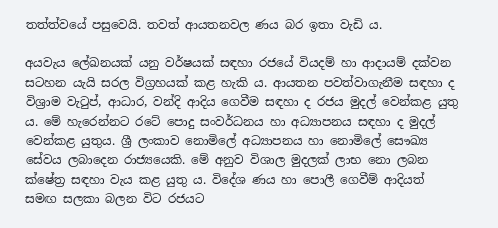තත්ත්වයේ පසුවෙයි. තවත් ආයතනවල ණය බර ඉතා වැඩි ය.

අයවැය ලේඛනයක් යනු වර්ෂයක් සඳහා රජයේ වියදම් හා ආදායම් දක්වන සටහන යැයි සරල විග්‍රහයක් කළ හැකි ය. ආයතන පවත්වාගැනීම සඳහා ද විශ්‍රාම වැටුප්, ආධාර, වන්දි ආදිය ගෙවීම සඳහා ද රජය මුදල් වෙන්කළ යුතු ය. මේ හැරෙන්නට රටේ පොදු සංවර්ධනය හා අධ්‍යාපනය සඳහා ද මුදල් වෙන්කළ යුතුය. ශ්‍රී ලංකාව නොමිලේ අධ්‍යාපනය හා නොමිලේ සෞඛ්‍ය සේවය ලබාදෙන රාජ්‍යයෙකි. මේ අනුව විශාල මුදලක් ලාභ නො ලබන ක්ෂේත්‍ර සඳහා වැය කළ යුතු ය. විදේශ ණය හා පොලී ගෙවීම් ආදියත් සමඟ සලකා බලන විට රජයට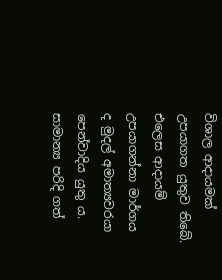විශාල ආදායමක් උපයාගත යුතුව තිබේ. එලෙස ආදායම් උපයාගන්නා මාර්ගය ද මුදල් අමාත්‍යවරයා පෙන්වාදිය යුතු ය. සාමාන්‍ය පරිදි ගත්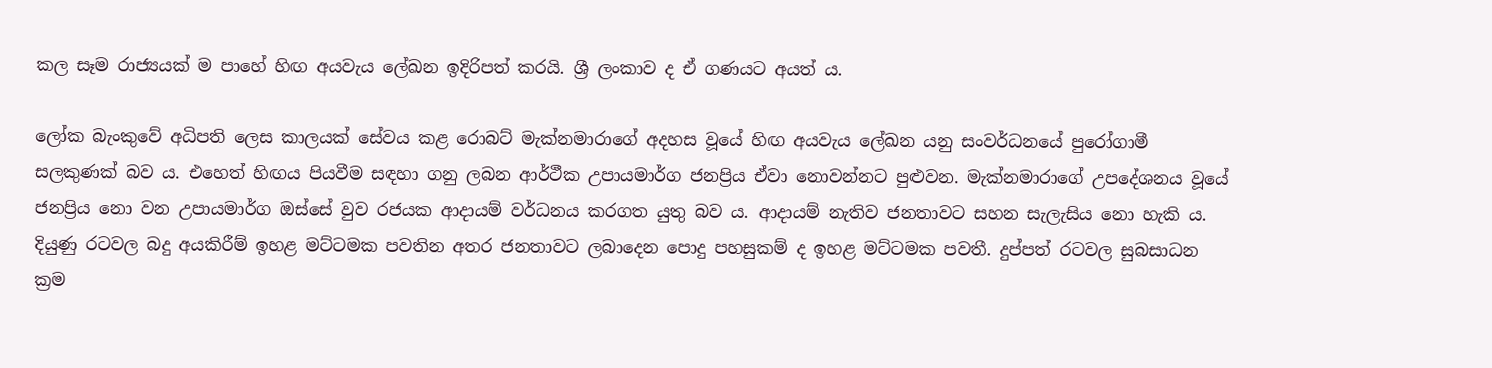කල සෑම රාජ්‍යයක් ම පාහේ හිඟ අයවැය ලේඛන ඉදිරිපත් කරයි. ශ්‍රී ලංකාව ද ඒ ගණයට අයත් ය.

ලෝක බැංකුවේ අධිපති ලෙස කාලයක් සේවය කළ රොබට් මැක්නමාරාගේ අදහස වූයේ හිඟ අයවැය ලේඛන යනු සංවර්ධනයේ පුරෝගාමී සලකුණක් බව ය. එහෙත් හිඟය පියවීම සඳහා ගනු ලබන ආර්ථීක උපායමාර්ග ජනප්‍රිය ඒවා නොවන්නට පුළුවන. මැක්නමාරාගේ උපදේශනය වූයේ ජනප්‍රිය නො වන උපායමාර්ග ඔස්සේ වුව රජයක ආදායම් වර්ධනය කරගත යුතු බව ය. ආදායම් නැතිව ජනතාවට සහන සැලැසිය නො හැකි ය. දියුණු රටවල බදු අයකිරීම් ඉහළ මට්ටමක පවතින අතර ජනතාවට ලබාදෙන පොදු පහසුකම් ද ඉහළ මට්ටමක පවතී. දුප්පත් රටවල සුබසාධන ක්‍රම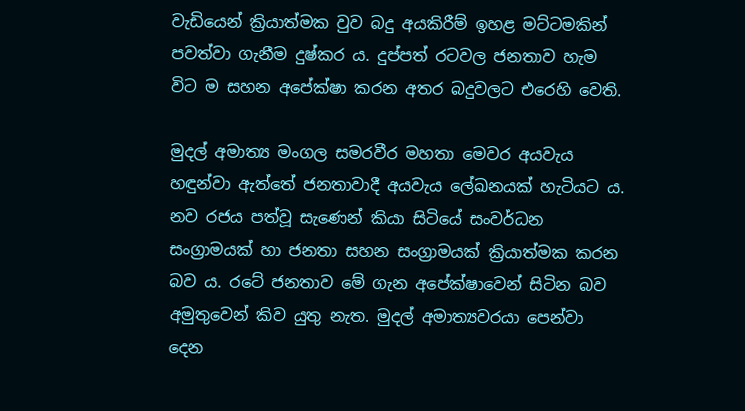වැඩියෙන් ක්‍රියාත්මක වුව බදු අයකිරීම් ඉහළ මට්ටමකින් පවත්වා ගැනීම දුෂ්කර ය. දුප්පත් රටවල ජනතාව හැම විට ම සහන අපේක්ෂා කරන අතර බදුවලට එරෙහි වෙති.

මුදල් අමාත්‍ය මංගල සමරවීර මහතා මෙවර අයවැය හඳුන්වා ඇත්තේ ජනතාවාදී අයවැය ලේඛනයක් හැටියට ය. නව රජය පත්වූ සැණෙන් කියා සිටියේ සංවර්ධන සංග්‍රාමයක් හා ජනතා සහන සංග්‍රාමයක් ක්‍රියාත්මක කරන බව ය. රටේ ජනතාව මේ ගැන අපේක්ෂාවෙන් සිටින බව අමුතුවෙන් කිව යුතු නැත. මුදල් අමාත්‍යවරයා පෙන්වා දෙන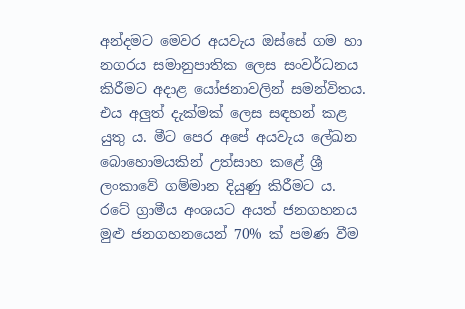අන්දමට මෙවර අයවැය ඔස්සේ ගම හා නගරය සමානුපාතික ලෙස සංවර්ධනය කිරීමට අදාළ යෝජනාවලින් සමන්විතය. එය අලුත් දැක්මක් ලෙස සඳහන් කළ යුතු ය. මීට පෙර අපේ අයවැය ලේඛන බොහොමයකින් උත්සාහ කළේ ශ්‍රී ලංකාවේ ගම්මාන දියුණු කිරීමට ය. රටේ ග්‍රාමීය අංශයට අයත් ජනගහනය මුළු ජනගහනයෙන් 70% ක් පමණ වීම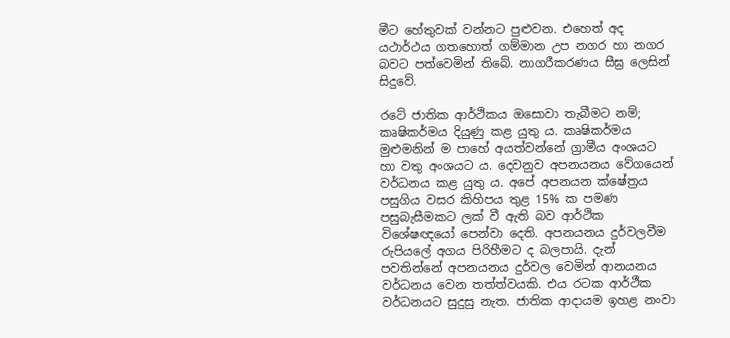මීට හේතුවක් වන්නට පුළුවන. එහෙත් අද යථාර්ථය ගතහොත් ගම්මාන උප නගර හා නගර බවට පත්වෙමින් තිබේ. නාගරීකරණය සීඝ්‍ර ලෙසින් සිදුවේ.

රටේ ජාතික ආර්ථිකය ඔසොවා තැබීමට නම්; කෘෂිකර්මය දියුණු කළ යුතු ය. කෘෂිකර්මය මුළුමනින් ම පාහේ අයත්වන්නේ ග්‍රාමීය අංශයට හා වතු අංශයට ය. දෙවනුව අපනයනය වේගයෙන් වර්ධනය කළ යුතු ය. අපේ අපනයන ක්ෂේත්‍රය පසුගිය වසර කිහිපය තුළ 15% ක පමණ පසුබැසීමකට ලක් වී ඇති බව ආර්ථික විශේෂඥයෝ පෙන්වා දෙති. අපනයනය දුර්වලවීම රුපියලේ අගය පිරිහීමට ද බලපායි. දැන් පවතින්නේ අපනයනය දුර්වල වෙමින් ආනයනය වර්ධනය වෙන තත්ත්වයකි. එය රටක ආර්ථීක වර්ධනයට සුදුසු නැත. ජාතික ආදායම ඉහළ නංවා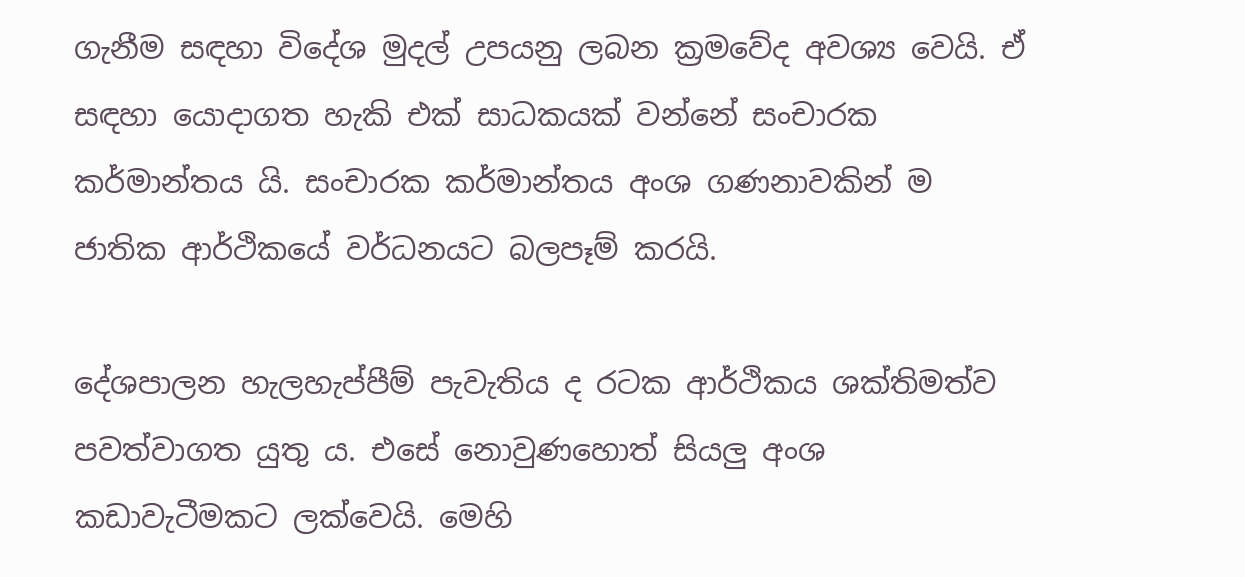ගැනීම සඳහා විදේශ මුදල් උපයනු ලබන ක්‍රමවේද අවශ්‍ය වෙයි. ඒ සඳහා යොදාගත හැකි එක් සාධකයක් වන්නේ සංචාරක කර්මාන්තය යි. සංචාරක කර්මාන්තය අංශ ගණනාවකින් ම ජාතික ආර්ථිකයේ වර්ධනයට බලපෑම් කරයි.

දේශපාලන හැලහැප්පීම් පැවැතිය ද රටක ආර්ථිකය ශක්තිමත්ව පවත්වාගත යුතු ය. එසේ නොවුණහොත් සියලු අංශ කඩාවැටීමකට ලක්වෙයි. මෙහි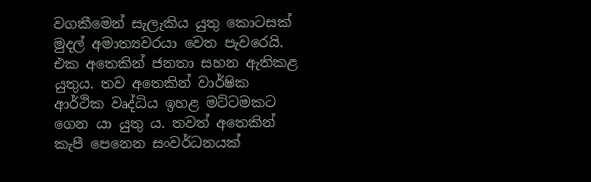වගකීමෙන් සැලැකිය යුතු කොටසක් මුදල් අමාත්‍යවරයා වෙත පැවරෙයි. එක අතෙකින් ජනතා සහන ඇතිකළ යුතුය. තව අතෙකින් වාර්ෂික ආර්ථික වෘද්ධිය ඉහළ මට්ටමකට ගෙන යා යුතු ය. තවත් අතෙකින් කැපී පෙනෙන සංවර්ධනයක්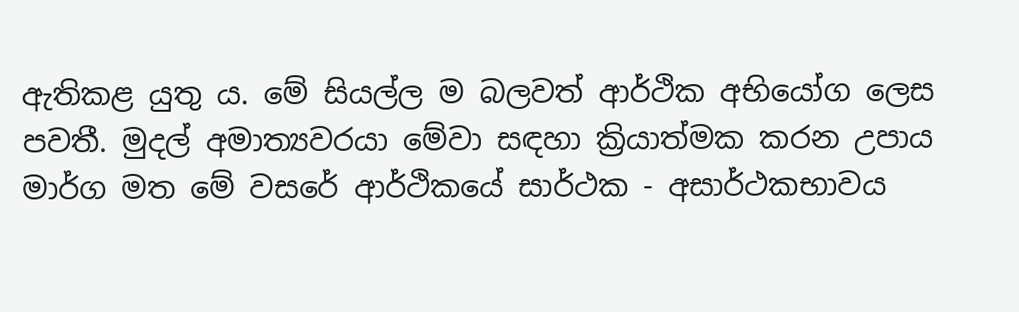ඇතිකළ යුතු ය. මේ සියල්ල ම බලවත් ආර්ථික අභියෝග ලෙස පවතී. මුදල් අමාත්‍යවරයා මේවා සඳහා ක්‍රියාත්මක කරන උපාය මාර්ග මත මේ වසරේ ආර්ථිකයේ සාර්ථක - අසාර්ථකභාවය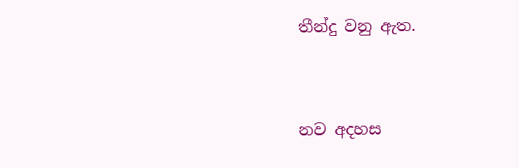තීන්දු වනු ඇත.



නව අදහස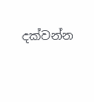දක්වන්න